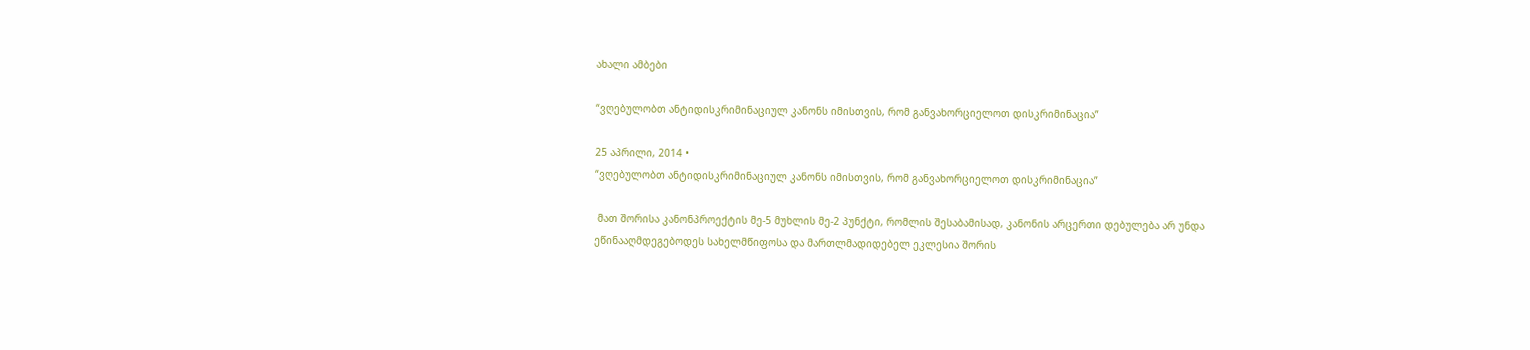ახალი ამბები

“ვღებულობთ ანტიდისკრიმინაციულ კანონს იმისთვის, რომ განვახორციელოთ დისკრიმინაცია”

25 აპრილი, 2014 •
“ვღებულობთ ანტიდისკრიმინაციულ კანონს იმისთვის, რომ განვახორციელოთ დისკრიმინაცია”

 მათ შორისა კანონპროექტის მე-5 მუხლის მე-2 პუნქტი, რომლის შესაბამისად, კანონის არცერთი დებულება არ უნდა ეწინააღმდეგებოდეს სახელმწიფოსა და მართლმადიდებელ ეკლესია შორის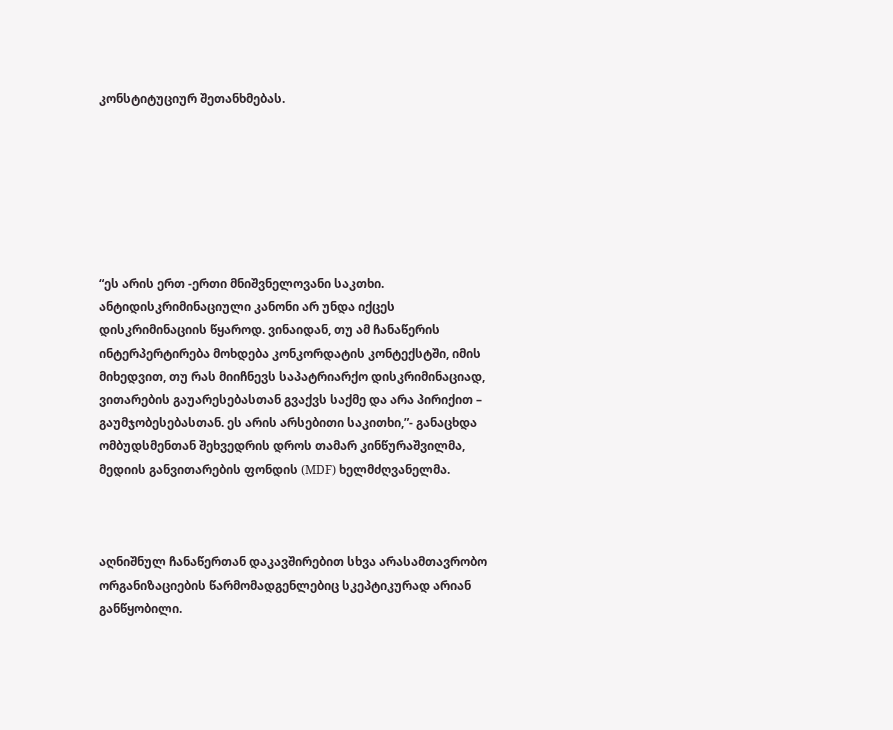კონსტიტუციურ შეთანხმებას.







“ეს არის ერთ -ერთი მნიშვნელოვანი საკთხი. ანტიდისკრიმინაციული კანონი არ უნდა იქცეს დისკრიმინაციის წყაროდ. ვინაიდან, თუ ამ ჩანაწერის ინტერპერტირება მოხდება კონკორდატის კონტექსტში, იმის მიხედვით, თუ რას მიიჩნევს საპატრიარქო დისკრიმინაციად, ვითარების გაუარესებასთან გვაქვს საქმე და არა პირიქით – გაუმჯობესებასთან. ეს არის არსებითი საკითხი,”- განაცხდა ომბუდსმენთან შეხვედრის დროს თამარ კინწურაშვილმა, მედიის განვითარების ფონდის (MDF) ხელმძღვანელმა.



აღნიშნულ ჩანაწერთან დაკავშირებით სხვა არასამთავრობო ორგანიზაციების წარმომადგენლებიც სკეპტიკურად არიან განწყობილი.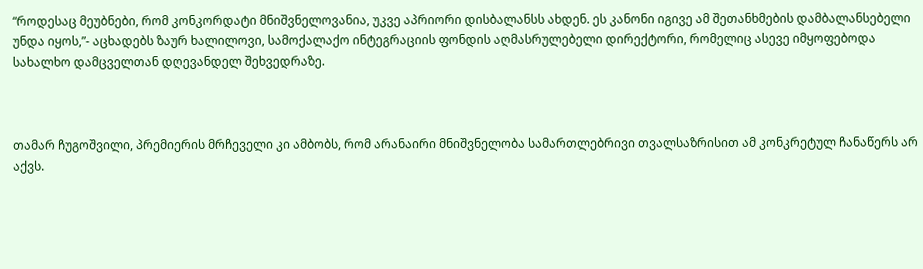“როდესაც მეუბნები, რომ კონკორდატი მნიშვნელოვანია, უკვე აპრიორი დისბალანსს ახდენ. ეს კანონი იგივე ამ შეთანხმების დამბალანსებელი უნდა იყოს,”- აცხადებს ზაურ ხალილოვი, სამოქალაქო ინტეგრაციის ფონდის აღმასრულებელი დირექტორი, რომელიც ასევე იმყოფებოდა სახალხო დამცველთან დღევანდელ შეხვედრაზე.



თამარ ჩუგოშვილი, პრემიერის მრჩეველი კი ამბობს, რომ არანაირი მნიშვნელობა სამართლებრივი თვალსაზრისით ამ კონკრეტულ ჩანაწერს არ აქვს.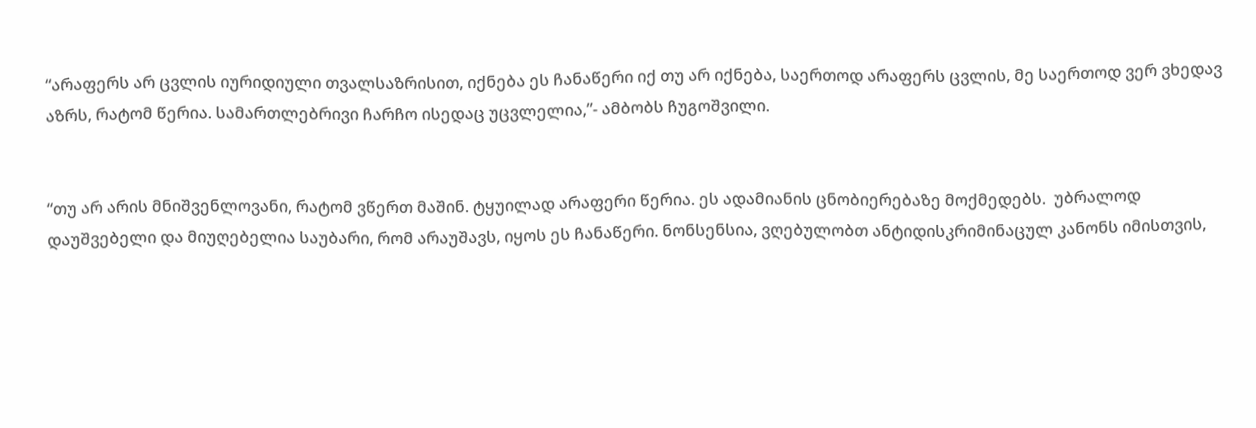“არაფერს არ ცვლის იურიდიული თვალსაზრისით, იქნება ეს ჩანაწერი იქ თუ არ იქნება, საერთოდ არაფერს ცვლის, მე საერთოდ ვერ ვხედავ აზრს, რატომ წერია. სამართლებრივი ჩარჩო ისედაც უცვლელია,”- ამბობს ჩუგოშვილი.


“თუ არ არის მნიშვენლოვანი, რატომ ვწერთ მაშინ. ტყუილად არაფერი წერია. ეს ადამიანის ცნობიერებაზე მოქმედებს.  უბრალოდ დაუშვებელი და მიუღებელია საუბარი, რომ არაუშავს, იყოს ეს ჩანაწერი. ნონსენსია, ვღებულობთ ანტიდისკრიმინაცულ კანონს იმისთვის,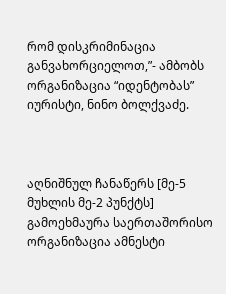რომ დისკრიმინაცია განვახორციელოთ,”- ამბობს ორგანიზაცია “იდენტობას” იურისტი, ნინო ბოლქვაძე.



აღნიშნულ ჩანაწერს [მე-5 მუხლის მე-2 პუნქტს] გამოეხმაურა საერთაშორისო ორგანიზაცია ამნესტი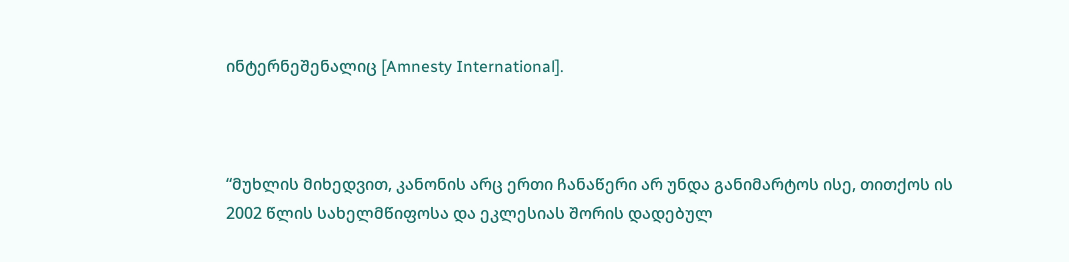ინტერნეშენალიც [Amnesty International].



“მუხლის მიხედვით, კანონის არც ერთი ჩანაწერი არ უნდა განიმარტოს ისე, თითქოს ის 2002 წლის სახელმწიფოსა და ეკლესიას შორის დადებულ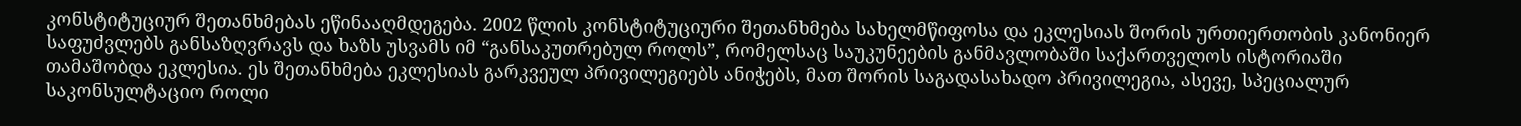კონსტიტუციურ შეთანხმებას ეწინააღმდეგება. 2002 წლის კონსტიტუციური შეთანხმება სახელმწიფოსა და ეკლესიას შორის ურთიერთობის კანონიერ საფუძვლებს განსაზღვრავს და ხაზს უსვამს იმ “განსაკუთრებულ როლს”, რომელსაც საუკუნეების განმავლობაში საქართველოს ისტორიაში თამაშობდა ეკლესია. ეს შეთანხმება ეკლესიას გარკვეულ პრივილეგიებს ანიჭებს, მათ შორის საგადასახადო პრივილეგია, ასევე, სპეციალურ საკონსულტაციო როლი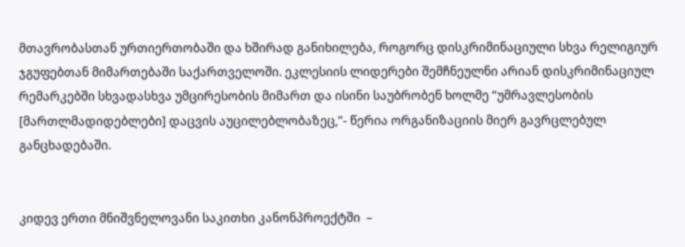მთავრობასთან ურთიერთობაში და ხშირად განიხილება, როგორც დისკრიმინაციული სხვა რელიგიურ ჯგუფებთან მიმართებაში საქართველოში. ეკლესიის ლიდერები შემჩნეულნი არიან დისკრიმინაციულ რემარკებში სხვადასხვა უმცირესობის მიმართ და ისინი საუბრობენ ხოლმე “უმრავლესობის [მართლმადიდებლები] დაცვის აუცილებლობაზეც,”- წერია ორგანიზაციის მიერ გავრცლებულ განცხადებაში.


კიდევ ერთი მნიშვნელოვანი საკითხი კანონპროექტში  –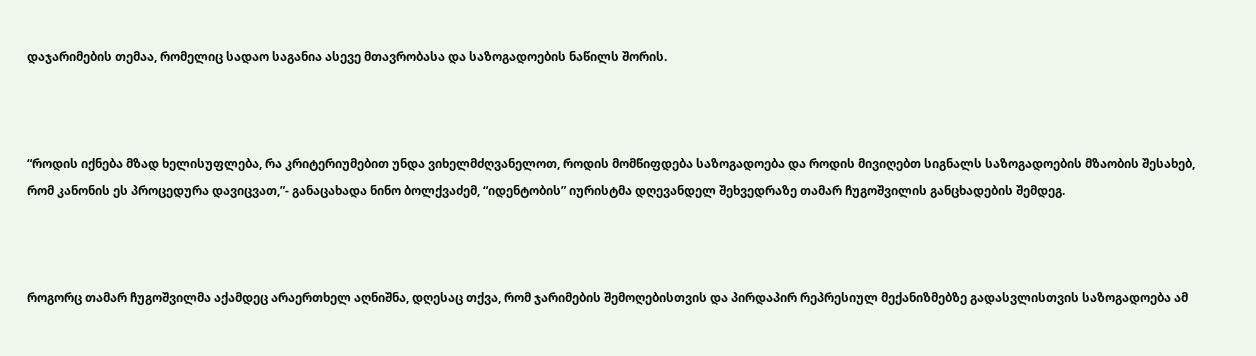დაჯარიმების თემაა, რომელიც სადაო საგანია ასევე მთავრობასა და საზოგადოების ნაწილს შორის.



“როდის იქნება მზად ხელისუფლება, რა კრიტერიუმებით უნდა ვიხელმძღვანელოთ, როდის მომწიფდება საზოგადოება და როდის მივიღებთ სიგნალს საზოგადოების მზაობის შესახებ, რომ კანონის ეს პროცედურა დავიცვათ,”- განაცახადა ნინო ბოლქვაძემ, “იდენტობის” იურისტმა დღევანდელ შეხვედრაზე თამარ ჩუგოშვილის განცხადების შემდეგ.



როგორც თამარ ჩუგოშვილმა აქამდეც არაერთხელ აღნიშნა, დღესაც თქვა, რომ ჯარიმების შემოღებისთვის და პირდაპირ რეპრესიულ მექანიზმებზე გადასვლისთვის საზოგადოება ამ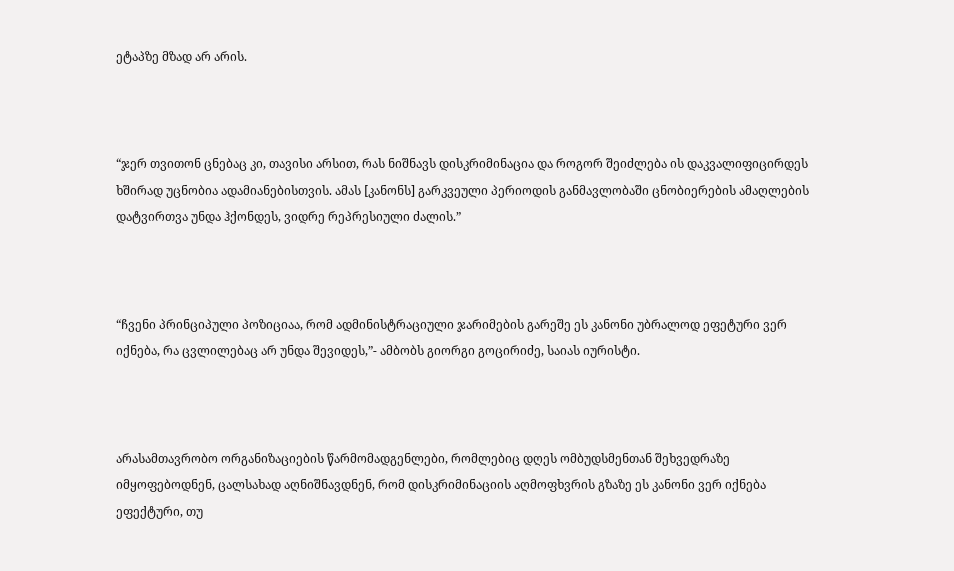ეტაპზე მზად არ არის.



“ჯერ თვითონ ცნებაც კი, თავისი არსით, რას ნიშნავს დისკრიმინაცია და როგორ შეიძლება ის დაკვალიფიცირდეს ხშირად უცნობია ადამიანებისთვის. ამას [კანონს] გარკვეული პერიოდის განმავლობაში ცნობიერების ამაღლების დატვირთვა უნდა ჰქონდეს, ვიდრე რეპრესიული ძალის.”



“ჩვენი პრინციპული პოზიციაა, რომ ადმინისტრაციული ჯარიმების გარეშე ეს კანონი უბრალოდ ეფეტური ვერ იქნება, რა ცვლილებაც არ უნდა შევიდეს,”- ამბობს გიორგი გოცირიძე, საიას იურისტი.



არასამთავრობო ორგანიზაციების წარმომადგენლები, რომლებიც დღეს ომბუდსმენთან შეხვედრაზე იმყოფებოდნენ, ცალსახად აღნიშნავდნენ, რომ დისკრიმინაციის აღმოფხვრის გზაზე ეს კანონი ვერ იქნება ეფექტური, თუ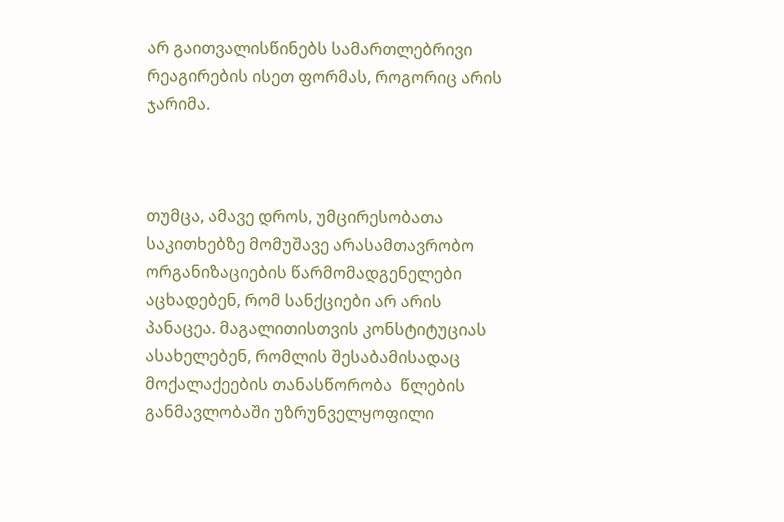არ გაითვალისწინებს სამართლებრივი რეაგირების ისეთ ფორმას, როგორიც არის ჯარიმა.



თუმცა, ამავე დროს, უმცირესობათა საკითხებზე მომუშავე არასამთავრობო ორგანიზაციების წარმომადგენელები აცხადებენ, რომ სანქციები არ არის პანაცეა. მაგალითისთვის კონსტიტუციას ასახელებენ, რომლის შესაბამისადაც მოქალაქეების თანასწორობა  წლების განმავლობაში უზრუნველყოფილი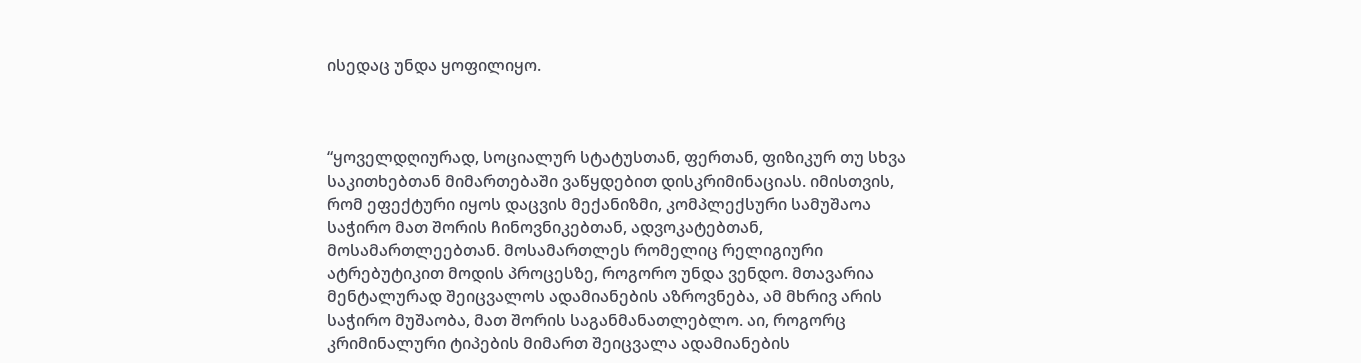ისედაც უნდა ყოფილიყო.



“ყოველდღიურად, სოციალურ სტატუსთან, ფერთან, ფიზიკურ თუ სხვა საკითხებთან მიმართებაში ვაწყდებით დისკრიმინაციას. იმისთვის, რომ ეფექტური იყოს დაცვის მექანიზმი, კომპლექსური სამუშაოა საჭირო მათ შორის ჩინოვნიკებთან, ადვოკატებთან, მოსამართლეებთან. მოსამართლეს რომელიც რელიგიური ატრებუტიკით მოდის პროცესზე, როგორო უნდა ვენდო. მთავარია მენტალურად შეიცვალოს ადამიანების აზროვნება, ამ მხრივ არის საჭირო მუშაობა, მათ შორის საგანმანათლებლო. აი, როგორც კრიმინალური ტიპების მიმართ შეიცვალა ადამიანების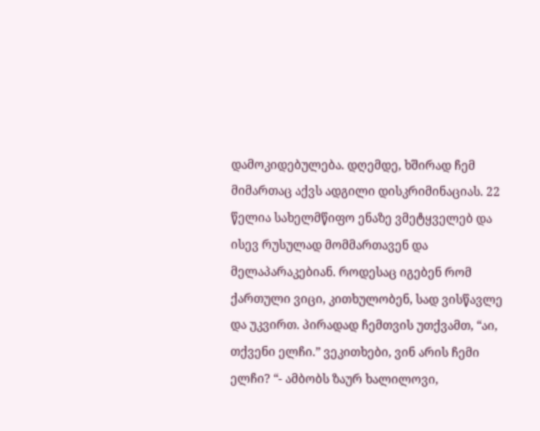დამოკიდებულება. დღემდე, ხშირად ჩემ მიმართაც აქვს ადგილი დისკრიმინაციას. 22 წელია სახელმწიფო ენაზე ვმეტყველებ და ისევ რუსულად მომმართავენ და მელაპარაკებიან. როდესაც იგებენ რომ ქართული ვიცი, კითხულობენ, სად ვისწავლე და უკვირთ. პირადად ჩემთვის უთქვამთ, “აი, თქვენი ელჩი.” ვეკითხები, ვინ არის ჩემი ელჩი? “- ამბობს ზაურ ხალილოვი,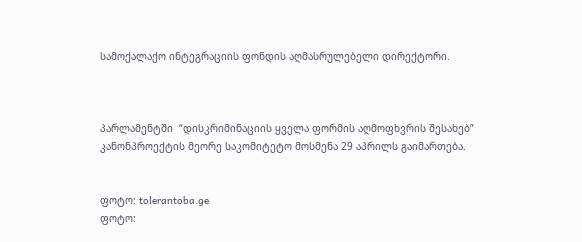სამოქალაქო ინტეგრაციის ფონდის აღმასრულებელი დირექტორი.



პარლამენტში  “დისკრიმინაციის ყველა ფორმის აღმოფხვრის შესახებ” კანონპროექტის მეორე საკომიტეტო მოსმენა 29 აპრილს გაიმართება.


ფოტო: tolerantoba.ge
ფოტო: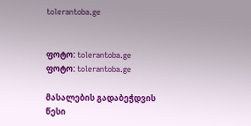tolerantoba.ge


ფოტო: tolerantoba.ge
ფოტო: tolerantoba.ge

მასალების გადაბეჭდვის წესი